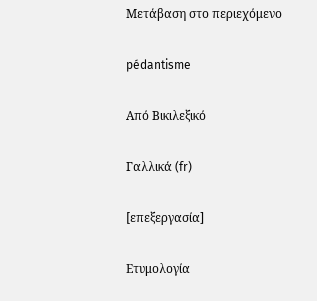Μετάβαση στο περιεχόμενο

pédantisme

Από Βικιλεξικό

Γαλλικά (fr)

[επεξεργασία]

Ετυμολογία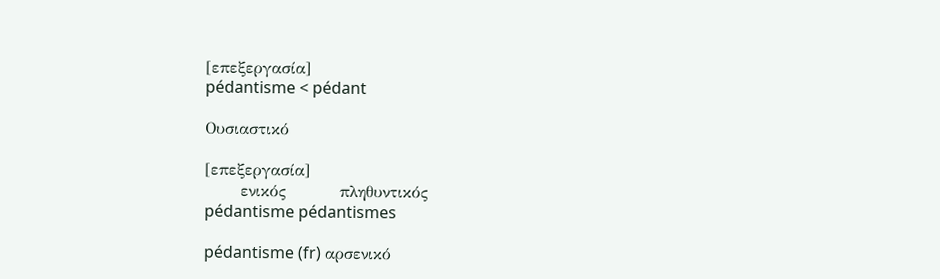[επεξεργασία]
pédantisme < pédant

Ουσιαστικό

[επεξεργασία]
      ενικός         πληθυντικός
pédantisme pédantismes

pédantisme (fr) αρσενικό